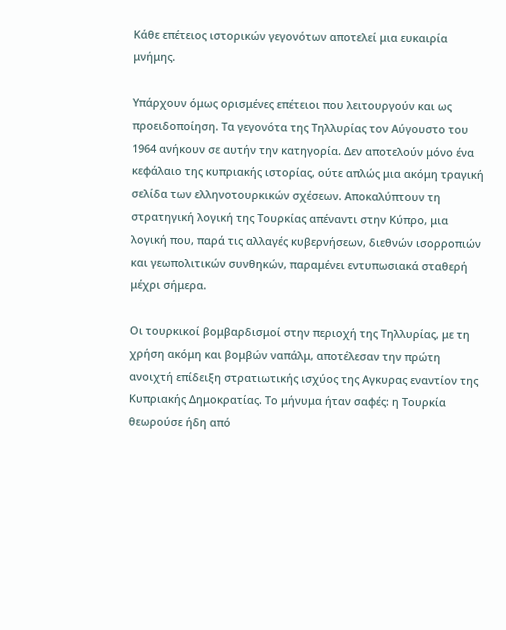Κάθε επέτειος ιστορικών γεγονότων αποτελεί μια ευκαιρία μνήμης.

Υπάρχουν όμως ορισμένες επέτειοι που λειτουργούν και ως προειδοποίηση. Τα γεγονότα της Τηλλυρίας τον Αύγουστο του 1964 ανήκουν σε αυτήν την κατηγορία. Δεν αποτελούν μόνο ένα κεφάλαιο της κυπριακής ιστορίας, ούτε απλώς μια ακόμη τραγική σελίδα των ελληνοτουρκικών σχέσεων. Αποκαλύπτουν τη στρατηγική λογική της Τουρκίας απέναντι στην Κύπρο, μια λογική που, παρά τις αλλαγές κυβερνήσεων, διεθνών ισορροπιών και γεωπολιτικών συνθηκών, παραμένει εντυπωσιακά σταθερή μέχρι σήμερα.

Οι τουρκικοί βομβαρδισμοί στην περιοχή της Τηλλυρίας, με τη χρήση ακόμη και βομβών ναπάλμ, αποτέλεσαν την πρώτη ανοιχτή επίδειξη στρατιωτικής ισχύος της Αγκυρας εναντίον της Κυπριακής Δημοκρατίας. Το μήνυμα ήταν σαφές: η Τουρκία θεωρούσε ήδη από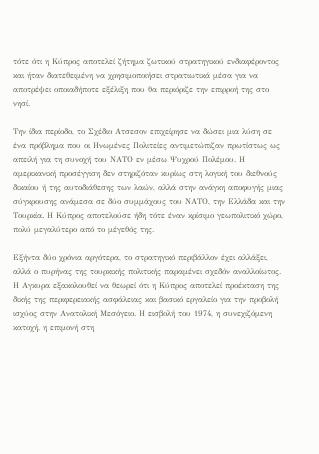τότε ότι η Κύπρος αποτελεί ζήτημα ζωτικού στρατηγικού ενδιαφέροντος και ήταν διατεθειμένη να χρησιμοποιήσει στρατιωτικά μέσα για να αποτρέψει οποιαδήποτε εξέλιξη που θα περιόριζε την επιρροή της στο νησί.

Την ίδια περίοδο, το Σχέδιο Ατσεσον επιχείρησε να δώσει μια λύση σε ένα πρόβλημα που οι Ηνωμένες Πολιτείες αντιμετώπιζαν πρωτίστως ως απειλή για τη συνοχή του ΝΑΤΟ εν μέσω Ψυχρού Πολέμου. Η αμερικανική προσέγγιση δεν στηριζόταν κυρίως στη λογική του διεθνούς δικαίου ή της αυτοδιάθεσης των λαών, αλλά στην ανάγκη αποφυγής μιας σύγκρουσης ανάμεσα σε δύο συμμάχους του ΝΑΤΟ, την Ελλάδα και την Τουρκία. Η Κύπρος αποτελούσε ήδη τότε έναν κρίσιμο γεωπολιτικό χώρο, πολύ μεγαλύτερο από το μέγεθός της.

Εξήντα δύο χρόνια αργότερα, το στρατηγικό περιβάλλον έχει αλλάξει, αλλά ο πυρήνας της τουρκικής πολιτικής παραμένει σχεδόν αναλλοίωτος. Η Αγκυρα εξακολουθεί να θεωρεί ότι η Κύπρος αποτελεί προέκταση της δικής της περιφερειακής ασφάλειας και βασικό εργαλείο για την προβολή ισχύος στην Ανατολική Μεσόγειο. Η εισβολή του 1974, η συνεχιζόμενη κατοχή, η επιμονή στη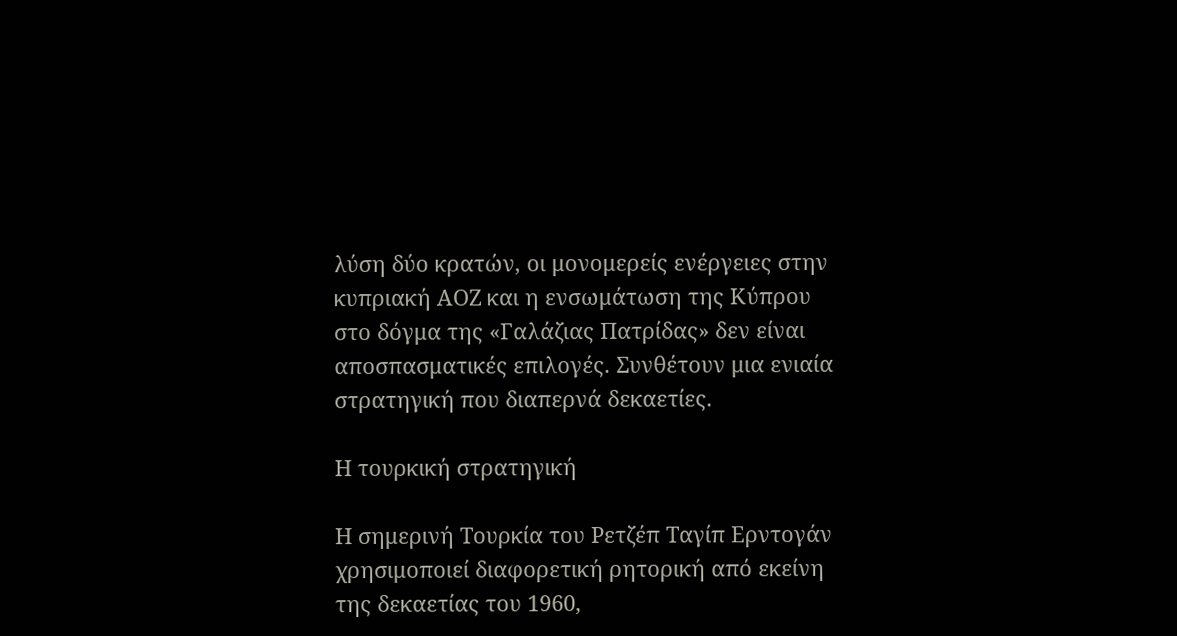λύση δύο κρατών, οι μονομερείς ενέργειες στην κυπριακή ΑΟΖ και η ενσωμάτωση της Κύπρου στο δόγμα της «Γαλάζιας Πατρίδας» δεν είναι αποσπασματικές επιλογές. Συνθέτουν μια ενιαία στρατηγική που διαπερνά δεκαετίες.

Η τουρκική στρατηγική

Η σημερινή Τουρκία του Ρετζέπ Ταγίπ Ερντογάν χρησιμοποιεί διαφορετική ρητορική από εκείνη της δεκαετίας του 1960,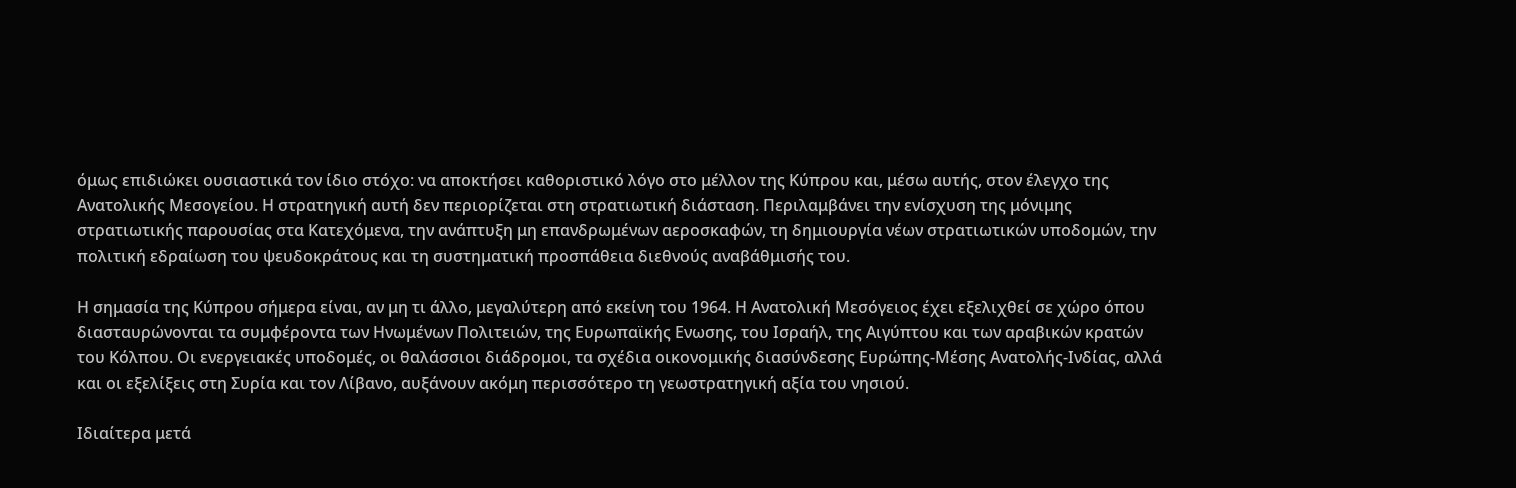όμως επιδιώκει ουσιαστικά τον ίδιο στόχο: να αποκτήσει καθοριστικό λόγο στο μέλλον της Κύπρου και, μέσω αυτής, στον έλεγχο της Ανατολικής Μεσογείου. Η στρατηγική αυτή δεν περιορίζεται στη στρατιωτική διάσταση. Περιλαμβάνει την ενίσχυση της μόνιμης στρατιωτικής παρουσίας στα Κατεχόμενα, την ανάπτυξη μη επανδρωμένων αεροσκαφών, τη δημιουργία νέων στρατιωτικών υποδομών, την πολιτική εδραίωση του ψευδοκράτους και τη συστηματική προσπάθεια διεθνούς αναβάθμισής του.

Η σημασία της Κύπρου σήμερα είναι, αν μη τι άλλο, μεγαλύτερη από εκείνη του 1964. Η Ανατολική Μεσόγειος έχει εξελιχθεί σε χώρο όπου διασταυρώνονται τα συμφέροντα των Ηνωμένων Πολιτειών, της Ευρωπαϊκής Ενωσης, του Ισραήλ, της Αιγύπτου και των αραβικών κρατών του Κόλπου. Οι ενεργειακές υποδομές, οι θαλάσσιοι διάδρομοι, τα σχέδια οικονομικής διασύνδεσης Ευρώπης-Μέσης Ανατολής-Ινδίας, αλλά και οι εξελίξεις στη Συρία και τον Λίβανο, αυξάνουν ακόμη περισσότερο τη γεωστρατηγική αξία του νησιού.

Ιδιαίτερα μετά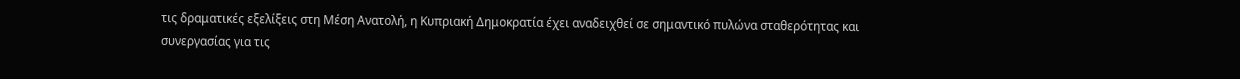τις δραματικές εξελίξεις στη Μέση Ανατολή, η Κυπριακή Δημοκρατία έχει αναδειχθεί σε σημαντικό πυλώνα σταθερότητας και συνεργασίας για τις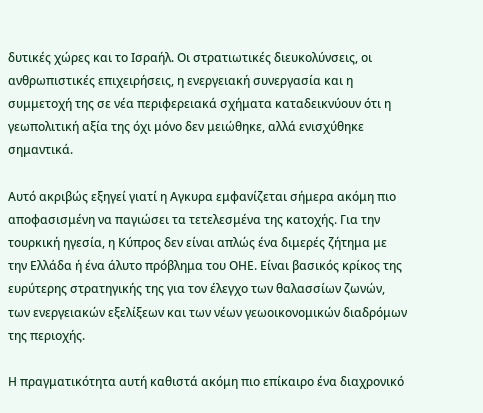δυτικές χώρες και το Ισραήλ. Οι στρατιωτικές διευκολύνσεις, οι ανθρωπιστικές επιχειρήσεις, η ενεργειακή συνεργασία και η συμμετοχή της σε νέα περιφερειακά σχήματα καταδεικνύουν ότι η γεωπολιτική αξία της όχι μόνο δεν μειώθηκε, αλλά ενισχύθηκε σημαντικά.

Αυτό ακριβώς εξηγεί γιατί η Αγκυρα εμφανίζεται σήμερα ακόμη πιο αποφασισμένη να παγιώσει τα τετελεσμένα της κατοχής. Για την τουρκική ηγεσία, η Κύπρος δεν είναι απλώς ένα διμερές ζήτημα με την Ελλάδα ή ένα άλυτο πρόβλημα του ΟΗΕ. Είναι βασικός κρίκος της ευρύτερης στρατηγικής της για τον έλεγχο των θαλασσίων ζωνών, των ενεργειακών εξελίξεων και των νέων γεωοικονομικών διαδρόμων της περιοχής.

Η πραγματικότητα αυτή καθιστά ακόμη πιο επίκαιρο ένα διαχρονικό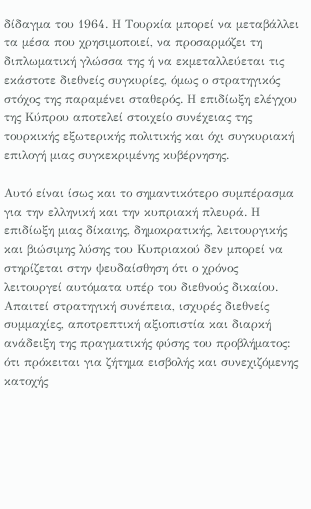δίδαγμα του 1964. Η Τουρκία μπορεί να μεταβάλλει τα μέσα που χρησιμοποιεί, να προσαρμόζει τη διπλωματική γλώσσα της ή να εκμεταλλεύεται τις εκάστοτε διεθνείς συγκυρίες, όμως ο στρατηγικός στόχος της παραμένει σταθερός. Η επιδίωξη ελέγχου της Κύπρου αποτελεί στοιχείο συνέχειας της τουρκικής εξωτερικής πολιτικής και όχι συγκυριακή επιλογή μιας συγκεκριμένης κυβέρνησης.

Αυτό είναι ίσως και το σημαντικότερο συμπέρασμα για την ελληνική και την κυπριακή πλευρά. Η επιδίωξη μιας δίκαιης, δημοκρατικής, λειτουργικής και βιώσιμης λύσης του Κυπριακού δεν μπορεί να στηρίζεται στην ψευδαίσθηση ότι ο χρόνος λειτουργεί αυτόματα υπέρ του διεθνούς δικαίου. Απαιτεί στρατηγική συνέπεια, ισχυρές διεθνείς συμμαχίες, αποτρεπτική αξιοπιστία και διαρκή ανάδειξη της πραγματικής φύσης του προβλήματος: ότι πρόκειται για ζήτημα εισβολής και συνεχιζόμενης κατοχής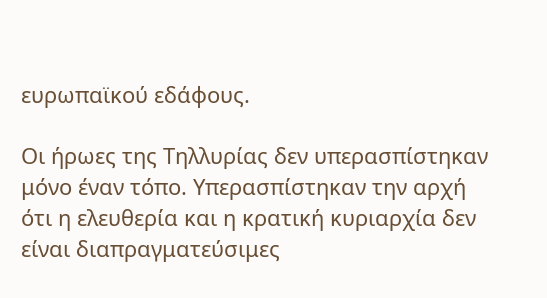ευρωπαϊκού εδάφους.

Οι ήρωες της Τηλλυρίας δεν υπερασπίστηκαν μόνο έναν τόπο. Υπερασπίστηκαν την αρχή ότι η ελευθερία και η κρατική κυριαρχία δεν είναι διαπραγματεύσιμες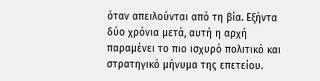όταν απειλούνται από τη βία. Εξήντα δύο χρόνια μετά, αυτή η αρχή παραμένει το πιο ισχυρό πολιτικό και στρατηγικό μήνυμα της επετείου.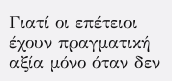Γιατί οι επέτειοι έχουν πραγματική αξία μόνο όταν δεν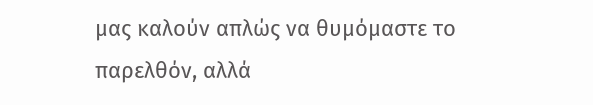μας καλούν απλώς να θυμόμαστε το παρελθόν, αλλά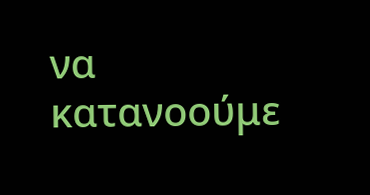να κατανοούμε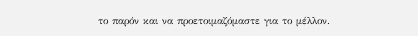το παρόν και να προετοιμαζόμαστε για το μέλλον.